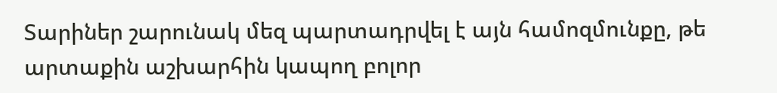Տարիներ շարունակ մեզ պարտադրվել է այն համոզմունքը, թե արտաքին աշխարհին կապող բոլոր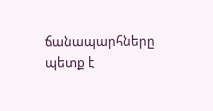ճանապարհները պետք է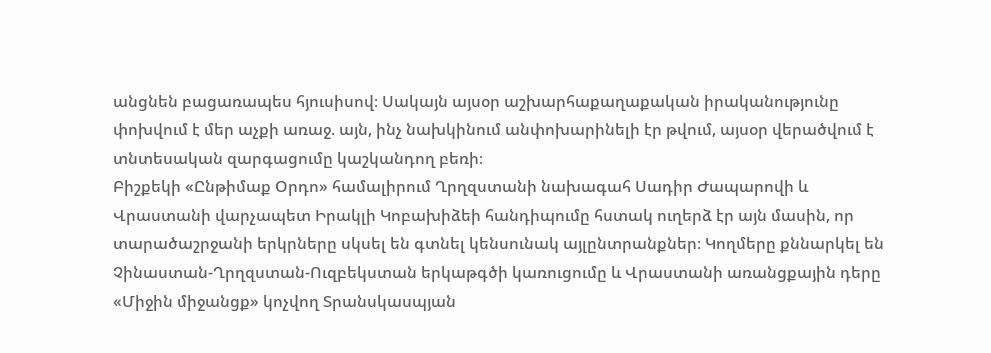անցնեն բացառապես հյուսիսով։ Սակայն այսօր աշխարհաքաղաքական իրականությունը փոխվում է մեր աչքի առաջ. այն, ինչ նախկինում անփոխարինելի էր թվում, այսօր վերածվում է տնտեսական զարգացումը կաշկանդող բեռի։
Բիշքեկի «Ընթիմաք Օրդո» համալիրում Ղրղզստանի նախագահ Սադիր Ժապարովի և Վրաստանի վարչապետ Իրակլի Կոբախիձեի հանդիպումը հստակ ուղերձ էր այն մասին, որ տարածաշրջանի երկրները սկսել են գտնել կենսունակ այլընտրանքներ։ Կողմերը քննարկել են Չինաստան-Ղրղզստան-Ուզբեկստան երկաթգծի կառուցումը և Վրաստանի առանցքային դերը «Միջին միջանցք» կոչվող Տրանսկասպյան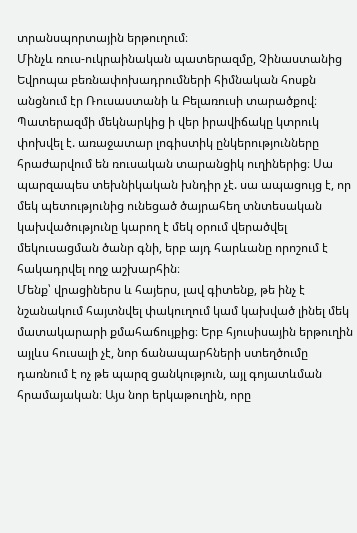տրանսպորտային երթուղում։
Մինչև ռուս-ուկրաինական պատերազմը, Չինաստանից Եվրոպա բեռնափոխադրումների հիմնական հոսքն անցնում էր Ռուսաստանի և Բելառուսի տարածքով։ Պատերազմի մեկնարկից ի վեր իրավիճակը կտրուկ փոխվել է. առաջատար լոգիստիկ ընկերությունները հրաժարվում են ռուսական տարանցիկ ուղիներից։ Սա պարզապես տեխնիկական խնդիր չէ. սա ապացույց է, որ մեկ պետությունից ունեցած ծայրահեղ տնտեսական կախվածությունը կարող է մեկ օրում վերածվել մեկուսացման ծանր գնի, երբ այդ հարևանը որոշում է հակադրվել ողջ աշխարհին։
Մենք՝ վրացիներս և հայերս, լավ գիտենք, թե ինչ է նշանակում հայտնվել փակուղում կամ կախված լինել մեկ մատակարարի քմահաճույքից։ Երբ հյուսիսային երթուղին այլևս հուսալի չէ, նոր ճանապարհների ստեղծումը դառնում է ոչ թե պարզ ցանկություն, այլ գոյատևման հրամայական։ Այս նոր երկաթուղին, որը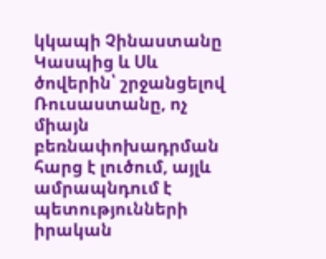կկապի Չինաստանը Կասպից և Սև ծովերին՝ շրջանցելով Ռուսաստանը, ոչ միայն բեռնափոխադրման հարց է լուծում, այլև ամրապնդում է պետությունների իրական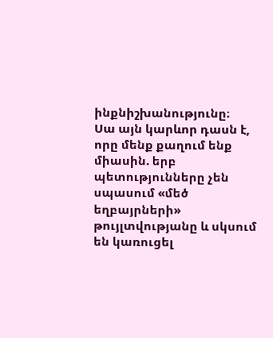ինքնիշխանությունը։
Սա այն կարևոր դասն է, որը մենք քաղում ենք միասին. երբ պետությունները չեն սպասում «մեծ եղբայրների» թույլտվությանը և սկսում են կառուցել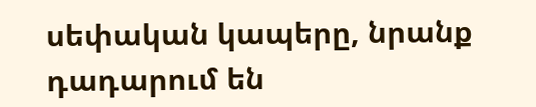սեփական կապերը, նրանք դադարում են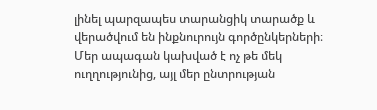լինել պարզապես տարանցիկ տարածք և վերածվում են ինքնուրույն գործընկերների։ Մեր ապագան կախված է ոչ թե մեկ ուղղությունից, այլ մեր ընտրության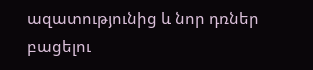ազատությունից և նոր դռներ բացելու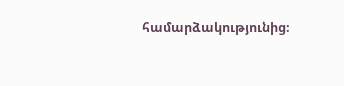համարձակությունից։